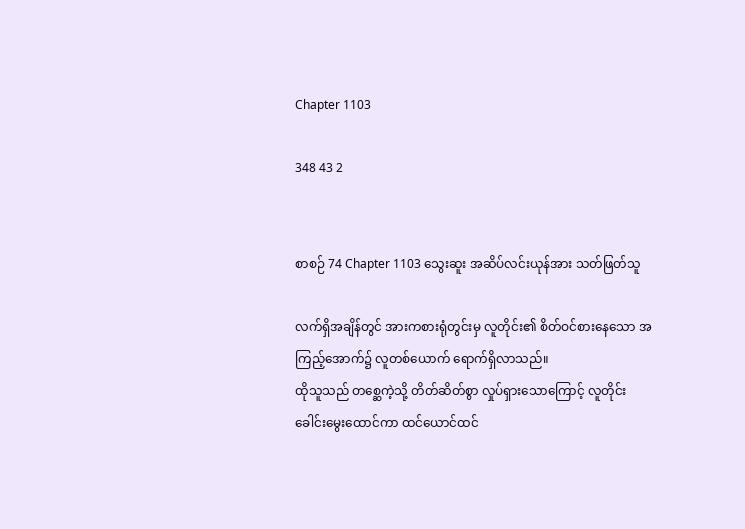Chapter 1103

348 43 2


စာစဉ် 74 Chapter 1103 သွေးဆူး အဆိပ်လင်းယုန်အား သတ်ဖြတ်သူ

လက်ရှိအချိန်တွင် အားကစားရုံတွင်းမှ လူတိုင်း၏ စိတ်ဝင်စားနေသော အကြည့်အောက်၌ လူတစ်ယောက် ရောက်ရှိလာသည်။
ထိုသူသည် တစ္ဆေကဲ့သို့ တိတ်ဆိတ်စွာ လှုပ်ရှားသောကြောင့် လူတိုင်း ခေါင်းမွေးထောင်ကာ ထင်ယောင်ထင်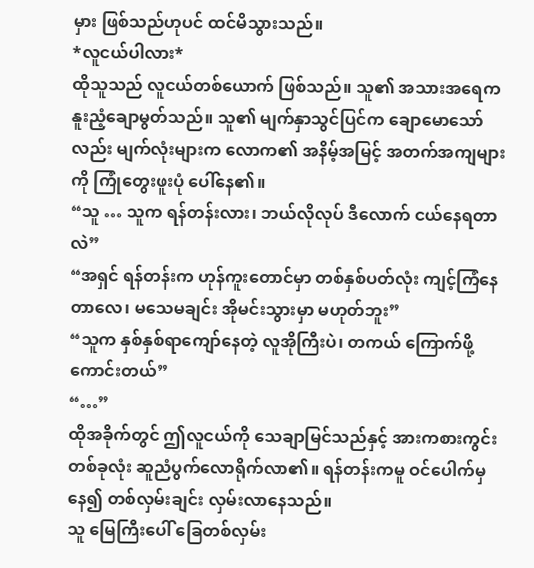မှား ဖြစ်သည်ဟုပင် ထင်မိသွားသည်။
*လူငယ်ပါလား*
ထိုသူသည် လူငယ်တစ်ယောက် ဖြစ်သည်။ သူ၏ အသားအရေက နူးညံ့ချောမွတ်သည်။ သူ၏ မျက်နှာသွင်ပြင်က ချောမောသော်လည်း မျက်လုံးများက လောက၏ အနိမ့်အမြင့် အတက်အကျများကို ကြုံတွေးဖူးပုံ ပေါ်နေ၏။
“သူ … သူက ရန်တန်းလား၊ ဘယ်လိုလုပ် ဒီလောက် ငယ်နေရတာလဲ”
“အရှင် ရန်တန်းက ဟုန်ကူးတောင်မှာ တစ်နှစ်ပတ်လုံး ကျင့်ကြံနေတာလေ၊ မသေမချင်း အိုမင်းသွားမှာ မဟုတ်ဘူး”
“သူက နှစ်နှစ်ရာကျော်နေတဲ့ လူအိုကြီးပဲ၊ တကယ် ကြောက်ဖို့ကောင်းတယ်”
“…”
ထိုအခိုက်တွင် ဤလူငယ်ကို သေချာမြင်သည်နှင့် အားကစားကွင်းတစ်ခုလုံး ဆူညံပွက်လောရိုက်လာ၏။ ရန်တန်းကမူ ဝင်ပေါက်မှနေ၍ တစ်လှမ်းချင်း လှမ်းလာနေသည်။
သူ မြေကြီးပေါ် ခြေတစ်လှမ်း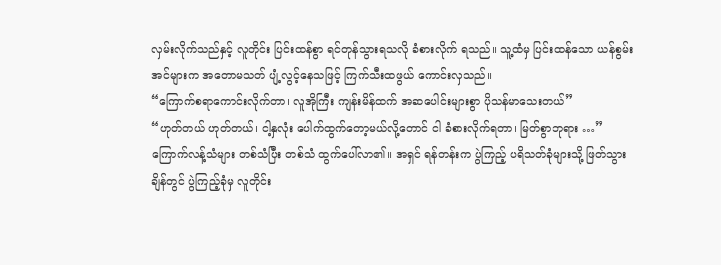လှမ်းလိုက်သည်နှင့် လူတိုင်း ပြင်းထန်စွာ ရင်တုန်သွားရသလို ခံစားလိုက် ရသည်။ သူ့ထံမှ ပြင်းထန်သော ယန်စွမ်းအင်များက အတောမသတ် ပျံ့လွင့်နေသဖြင့် ကြက်သီးထဖွယ် ကောင်းလှသည်။
“ကြောက်စရာကောင်းလိုက်တာ၊ လူအိုကြီး ကျန်းမိန်ထက် အဆပေါင်းများစွာ ပိုသန်မာသေးတယ်”
“ဟုတ်တယ် ဟုတ်တယ်၊ ငါ့နှလုံး ပေါက်ထွက်တော့မယ်လို့တောင် ငါ ခံစားလိုက်ရတာ၊ မြတ်စွာဘုရား …”
ကြောက်လန့်သံများ တစ်သံပြီး တစ်သံ ထွက်ပေါ်လာ၏။ အရှင် ရန်တန်းက ပွဲကြည့် ပရိသတ်ခုံများသို့ ဖြတ်သွားချိန်တွင် ပွဲကြည့်ခုံမှ လူတိုင်း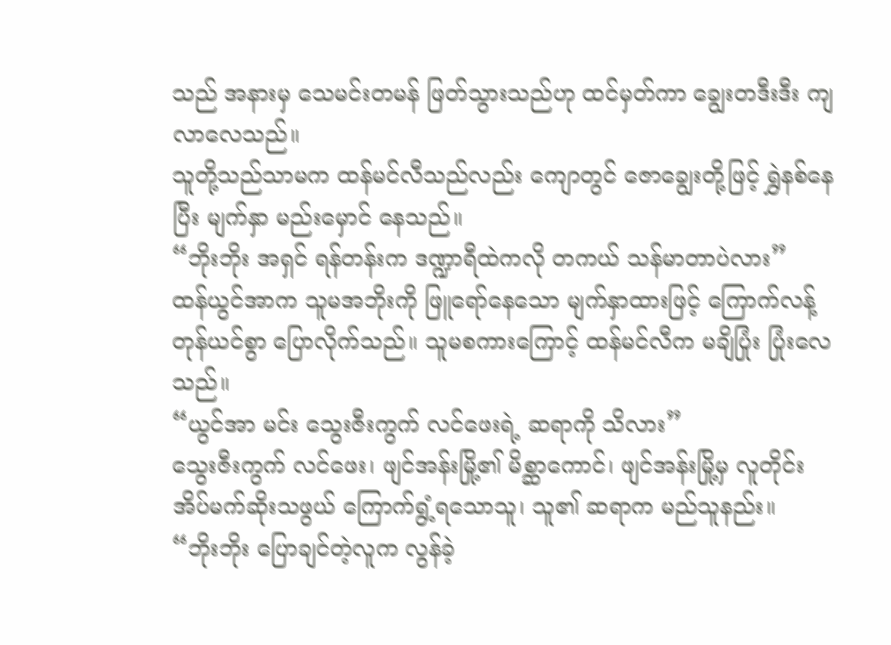သည် အနားမှ သေမင်းတမန် ဖြတ်သွားသည်ဟု ထင်မှတ်ကာ ချွေးတဒီးဒီး ကျလာလေသည်။
သူတို့သည်သာမက ထန်မင်လီသည်လည်း ကျောတွင် ဇောချွေးတို့ဖြင့် ရွှဲနစ်နေပြီး မျက်နှာ မည်းမှောင် နေသည်။
“ဘိုးဘိုး အရှင် ရန်တန်းက ဒဏ္ဍာရီထဲကလို တကယ် သန်မာတာပဲလား”
ထန်ယွင်အာက သူမအဘိုးကို ဖြူရော်နေသော မျက်နှာထားဖြင့် ကြောက်လန့်တုန်ယင်စွာ ပြောလိုက်သည်။ သူမစကားကြောင့် ထန်မင်လီက မချိပြုံး ပြုံးလေသည်။
“ယွင်အာ မင်း သွေးဇီးကွက် လင်ဖေးရဲ့ ဆရာကို သိလား”
သွေးဇီးကွက် လင်ဖေး၊ ဖျင်အန်းမြို့၏ မိစ္ဆာကောင်၊ ဖျင်အန်းမြို့မှ လူတိုင်း အိပ်မက်ဆိုးသဖွယ် ကြောက်ရွံ့ရသောသူ၊ သူ၏ ဆရာက မည်သူနည်း။
“ဘိုးဘိုး ပြောချင်တဲ့လူက လွန်ခဲ့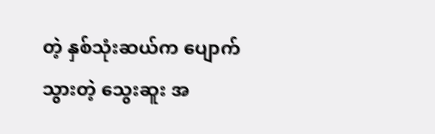တဲ့ နှစ်သုံးဆယ်က ပျောက်သွားတဲ့ သွေးဆူး အ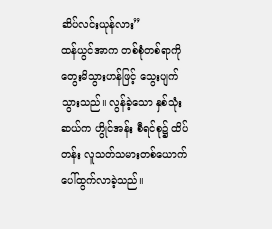ဆိပ်လင်းယုန်လား”
ထန်ယွင်အာက တစ်စုံတစ်ရာကို တွေးမိသွားဟန်ဖြင့် သွေးပျက်သွားသည်။ လွန်ခဲ့သော နှစ်သုံးဆယ်က ဟွိုင်အန်း စီရင်စု၌ ထိပ်တန်း လူသတ်သမားတစ်ယောက် ပေါ်ထွက်လာခဲ့သည်။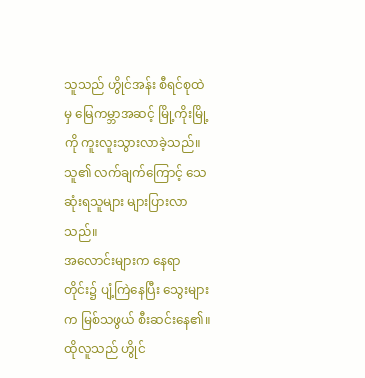သူသည် ဟွိုင်အန်း စီရင်စုထဲမှ မြေကမ္ဘာအဆင့် မြို့ကိုးမြို့ကို ကူးလူးသွားလာခဲ့သည်။ သူ၏ လက်ချက်ကြောင့် သေဆုံးရသူများ များပြားလာသည်။
အလောင်းများက နေရာတိုင်း၌ ပျံ့ကြဲနေပြီး သွေးများက မြစ်သဖွယ် စီးဆင်းနေ၏။ ထိုလူသည် ဟွိုင်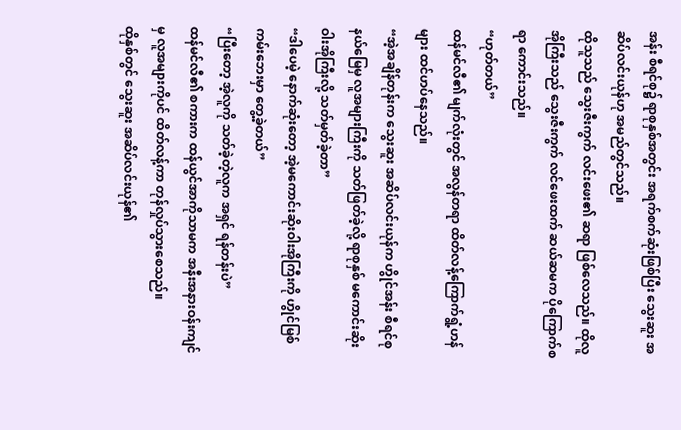အန်း စီရင်စု၌ ရာစုနှစ်အတွင်း အရက်စက်ဆုံးဖြစ်ပြီး သွေးဆူး အဆိပ်လင်းယုန်ဟု အမည်တွင်သည်။
ထိုသူသည် သွေးဇီးကွက် လင်းဖေး၏ ဆရာ ဖြစ်လေသည်။ ထိုလူအိုကြီးသည် သွေးဇီးကွက် လင်ဖေးထက် ဆယ်ဆမက ပိုကြောက်စရာ ကောင်းသည်။
“ဟုတ်တယ်”
ထန်မင်လီ၏ မျက်လုံးတွင် အလွန်တရာ ထိတ်လန့်ကြောက်ရွံ့ဟန်များ ထင်ဟပ်နေသည်။
“အဲ့အချိန်တုန်းက သွေးဆူး အဆိပ်လင်းယုန်က ဟွိုင်အန်း စီရင်စုနယ်မြေမှ လူအများကြီးကို သတ်ဖြတ်ခဲ့လို့ ရာစုနှစ် မကောင်းဆိုးဝါးအိုကြီးလို့ သတ်မှတ်ခဲ့တာ”
“ဒါပေမဲ့ နောက်ဆုံးတော့ အဲ့မကောင်းဆိုးဝါးအိုကြီးကို ဟွိုင်မြစ်ကမ်းဘေးမှာ တွေ့ခဲ့တယ်”
“ပြီးတော့ အဲ့လူကို သတ်ခဲ့တဲ့လူက အရှင် ရန်တန်းပဲ”
ထန်မင်လီ၏ စကားက ထန်ယွင်အာကိုသာမက အနီးအနားဝန်းကျင်မှ လူအများကိုပင် ထိတ်လန့်ကာ တုန်လှုပ်သွားစေသည်။
ထိုနှစ်တွင် သွေးဆူး အဆိပ်လင်းယုန်၏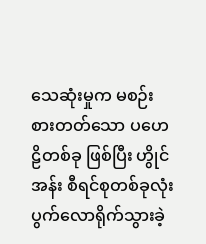သေဆုံးမှုက မစဉ်းစားတတ်သော ပဟေဠိတစ်ခု ဖြစ်ပြီး ဟွိုင်အန်း စီရင်စုတစ်ခုလုံး ပွက်လောရိုက်သွားခဲ့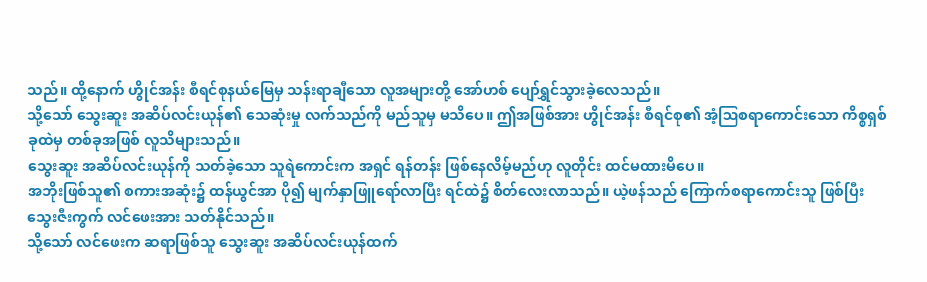သည်။ ထို့နောက် ဟွိုင်အန်း စီရင်စုနယ်မြေမှ သန်းရာချီသော လူအများတို့ အော်ဟစ် ပျော်ရွှင်သွားခဲ့လေသည်။
သို့သော် သွေးဆူး အဆိပ်လင်းယုန်၏ သေဆုံးမှု လက်သည်ကို မည်သူမှ မသိပေ။ ဤအဖြစ်အား ဟွိုင်အန်း စီရင်စု၏ အံ့ဩစရာကောင်းသော ကိစ္စရှစ်ခုထဲမှ တစ်ခုအဖြစ် လူသိများသည်။
သွေးဆူး အဆိပ်လင်းယုန်ကို သတ်ခဲ့သော သူရဲကောင်းက အရှင် ရန်တန်း ဖြစ်နေလိမ့်မည်ဟု လူတိုင်း ထင်မထားမိပေ။
အဘိုးဖြစ်သူ၏ စကားအဆုံး၌ ထန်ယွင်အာ ပို၍ မျက်နှာဖြူရော်လာပြီး ရင်ထဲ၌ စိတ်လေးလာသည်။ ယဲ့ဖန်သည် ကြောက်စရာကောင်းသူ ဖြစ်ပြီး သွေးဇီးကွက် လင်ဖေးအား သတ်နိုင်သည်။
သို့သော် လင်ဖေးက ဆရာဖြစ်သူ သွေးဆူး အဆိပ်လင်းယုန်ထက်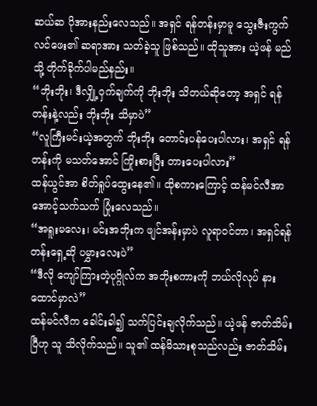ဆယ်ဆ ပိုအားနည်းလေသည်။ အရှင် ရန်တန်းမှာမူ သွေးဇီးကွက် လင်ဖေး၏ ဆရာအား သတ်ခဲ့သူ ဖြစ်သည်။ ထိုသူအား ယဲ့ဖန် မည်သို့ တိုက်ခိုက်ပါမည်နည်း။
“ဘိုးဘိုး၊ ဒီလျှို့ဝှက်ချက်ကို ဘိုးဘိုး သိတယ်ဆိုတော့ အရှင် ရန်တန်းနဲ့လည်း ဘိုးဘိုး သိမှာပဲ”
“လူကြီးမင်းယဲ့အတွက် ဘိုးဘိုး တောင်းပန်ပေးပါလား၊ အရှင် ရန်တန်းကို မသတ်အောင် ကြိုးစားပြီး တားပေးပါလား”
ထန်ယွင်အာ စိတ်ရှုပ်ထွေးနေ၏။ ထိုစကားကြောင့် ထန်မင်လီအာ အောင့်သက်သက် ပြုံးလေသည်။
“အရူးမလေး၊ မင်းအဘိုးက ဖျင်အန်းမှာပဲ လူရာဝင်တာ၊ အရှင်ရန်တန်းရှေ့ဆို ပမွှားလေးပဲ”
“ဒီလို ကျော်ကြားတဲ့ပုဂ္ဂိုလ်က အဘိုးစကားကို ဘယ်လိုလုပ် နားထောင်မှာလဲ”
ထန်မင်လီက ခေါင်းခါ၍ သက်ပြင်းချလိုက်သည်။ ယဲ့ဖန် ဇာတ်သိမ်းပြီဟု သူ သိလိုက်သည်။ သူ၏ ထန်မိသားစုသည်လည်း ဇာတ်သိမ်း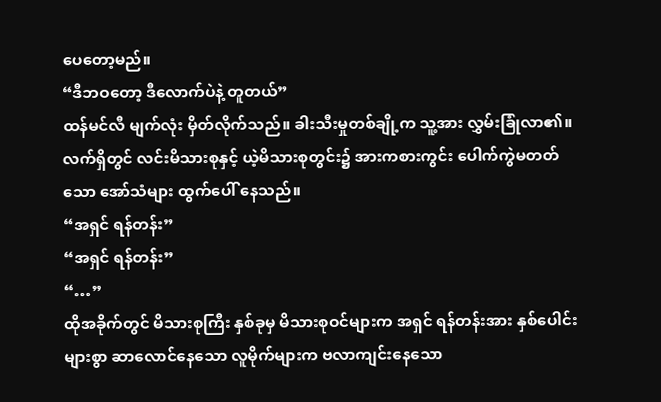ပေတော့မည်။
“ဒီဘဝတော့ ဒီလောက်ပဲနဲ့ တူတယ်”
ထန်မင်လီ မျက်လုံး မှိတ်လိုက်သည်။ ခါးသီးမှုတစ်ချို့က သူ့အား လွှမ်းခြုံလာ၏။ လက်ရှိတွင် လင်းမိသားစုနှင့် ယဲ့မိသားစုတွင်း၌ အားကစားကွင်း ပေါက်ကွဲမတတ်သော အော်သံများ ထွက်ပေါ် နေသည်။
“အရှင် ရန်တန်း”
“အရှင် ရန်တန်း”
“…”
ထိုအခိုက်တွင် မိသားစုကြီး နှစ်ခုမှ မိသားစုဝင်များက အရှင် ရန်တန်းအား နှစ်ပေါင်းများစွာ ဆာလောင်နေသော လူမိုက်များက ဗလာကျင်းနေသော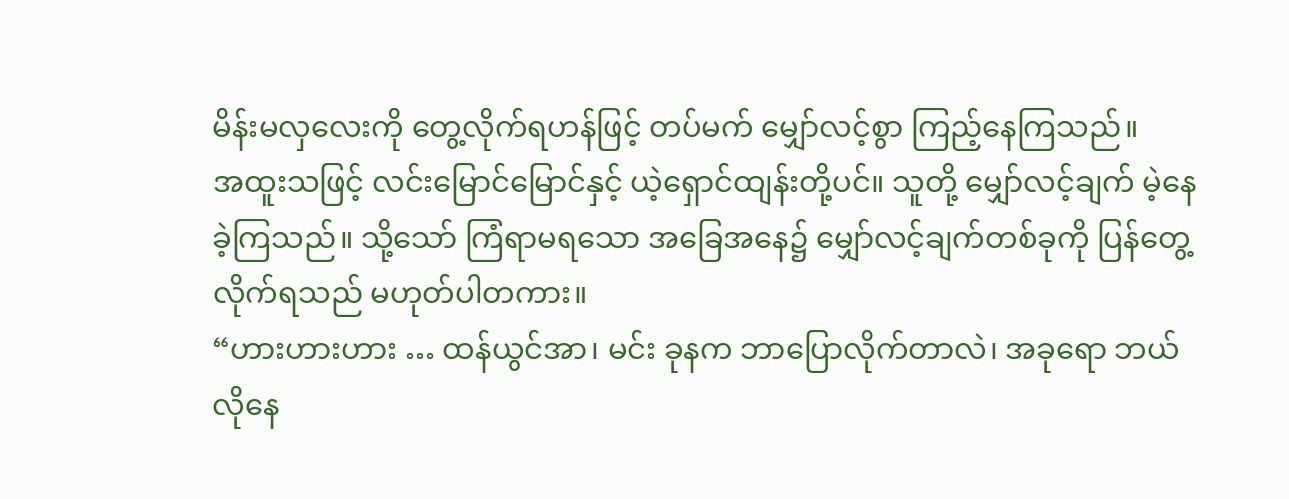မိန်းမလှလေးကို တွေ့လိုက်ရဟန်ဖြင့် တပ်မက် မျှော်လင့်စွာ ကြည့်နေကြသည်။
အထူးသဖြင့် လင်းမြောင်မြောင်နှင့် ယဲ့ရှောင်ထျန်းတို့ပင်။ သူတို့ မျှော်လင့်ချက် မဲ့နေခဲ့ကြသည်။ သို့သော် ကြံရာမရသော အခြေအနေ၌ မျှော်လင့်ချက်တစ်ခုကို ပြန်တွေ့လိုက်ရသည် မဟုတ်ပါတကား။
“ဟားဟားဟား … ထန်ယွင်အာ၊ မင်း ခုနက ဘာပြောလိုက်တာလဲ၊ အခုရော ဘယ်လိုနေ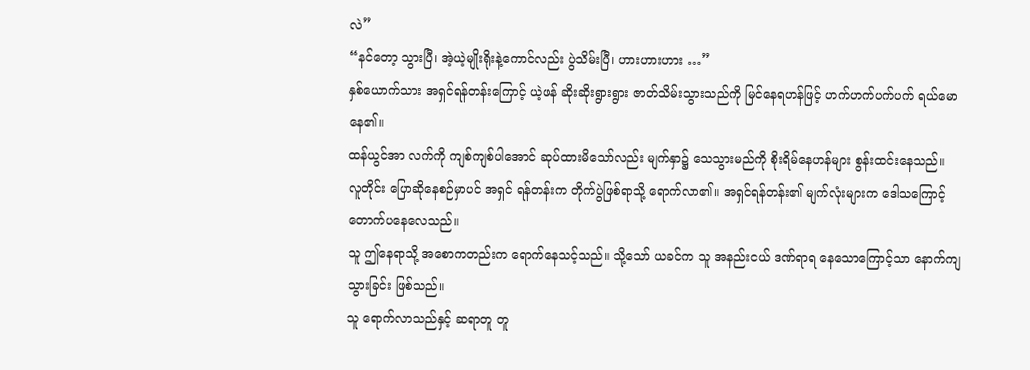လဲ”
“နင်တော့ သွားပြီ၊ အဲ့ယဲ့မျိုးရိုးနဲ့ကောင်လည်း ပွဲသိမ်းပြီ၊ ဟားဟားဟား …”
နှစ်ယောက်သား အရှင်ရန်တန်းကြောင့် ယဲ့ဖန် ဆိုးဆိုးရွားရွား ဇာတ်သိမ်းသွားသည်ကို မြင်နေရဟန်ဖြင့် ဟက်ဟက်ပက်ပက် ရယ်မောနေ၏။
ထန်ယွင်အာ လက်ကို ကျစ်ကျစ်ပါအောင် ဆုပ်ထားမိသော်လည်း မျက်နှာ၌ သေသွားမည်ကို စိုးရိမ်နေဟန်များ စွန်းထင်းနေသည်။
လူတိုင်း ပြောဆိုနေစဉ်မှာပင် အရှင် ရန်တန်းက တိုက်ပွဲဖြစ်ရာသို့ ရောက်လာ၏။ အရှင်ရန်တန်း၏ မျက်လုံးများက ဒေါသကြောင့် တောက်ပနေလေသည်။
သူ ဤနေရာသို့ အစောကတည်းက ရောက်နေသင့်သည်။ သို့သော် ယခင်က သူ အနည်းငယ် ဒဏ်ရာရ နေသောကြောင့်သာ နောက်ကျသွားခြင်း ဖြစ်သည်။
သူ ရောက်လာသည်နှင့် ဆရာတူ တူ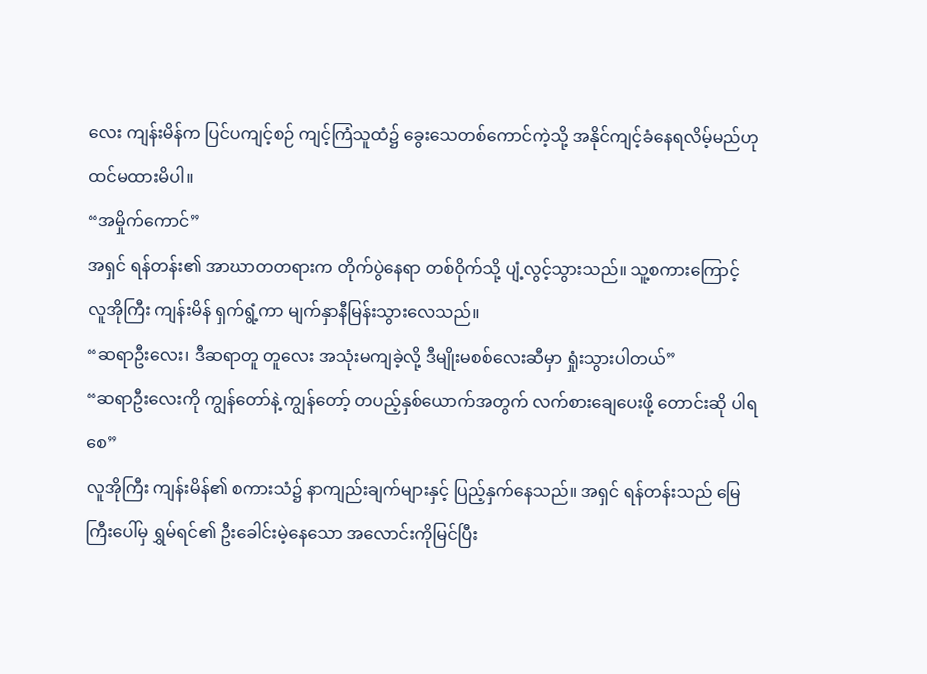လေး ကျန်းမိန်က ပြင်ပကျင့်စဉ် ကျင့်ကြံသူထံ၌ ခွေးသေတစ်ကောင်ကဲ့သို့ အနိုင်ကျင့်ခံနေရလိမ့်မည်ဟု ထင်မထားမိပါ။
“အမှိုက်ကောင်”
အရှင် ရန်တန်း၏ အာဃာတတရားက တိုက်ပွဲနေရာ တစ်ဝိုက်သို့ ပျံ့လွင့်သွားသည်။ သူ့စကားကြောင့် လူအိုကြီး ကျန်းမိန် ရှက်ရွံ့ကာ မျက်နှာနီမြန်းသွားလေသည်။
“ဆရာဦးလေး၊ ဒီဆရာတူ တူလေး အသုံးမကျခဲ့လို့ ဒီမျိုးမစစ်လေးဆီမှာ ရှုံးသွားပါတယ်”
“ဆရာဦးလေးကို ကျွန်တော်နဲ့ ကျွန်တော့် တပည့်နှစ်ယောက်အတွက် လက်စားချေပေးဖို့ တောင်းဆို ပါရစေ”
လူအိုကြီး ကျန်းမိန်၏ စကားသံ၌ နာကျည်းချက်များနှင့် ပြည့်နှက်နေသည်။ အရှင် ရန်တန်းသည် မြေကြီးပေါ်မှ ရွှမ်ရင်၏ ဦးခေါင်းမဲ့နေသော အလောင်းကိုမြင်ပြီး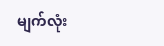မျက်လုံး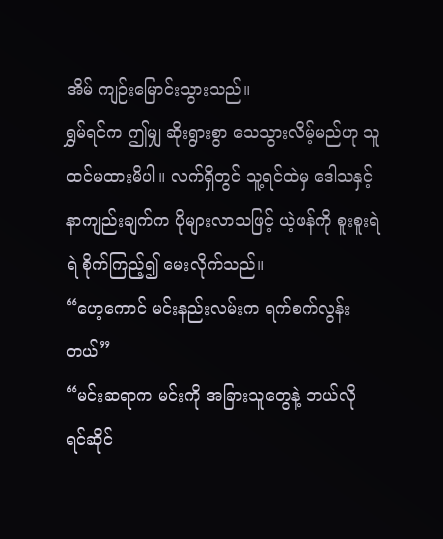အိမ် ကျဉ်းမြောင်းသွားသည်။
ရွှမ်ရင်က ဤမျှ ဆိုးရွားစွာ သေသွားလိမ့်မည်ဟု သူ ထင်မထားမိပါ။ လက်ရှိတွင် သူ့ရင်ထဲမှ ဒေါသနှင့် နာကျည်းချက်က ပိုများလာသဖြင့် ယဲ့ဖန်ကို စူးစူးရဲရဲ စိုက်ကြည့်၍ မေးလိုက်သည်။
“ဟေ့ကောင် မင်းနည်းလမ်းက ရက်စက်လွန်းတယ်”
“မင်းဆရာက မင်းကို အခြားသူတွေနဲ့ ဘယ်လို ရင်ဆိုင်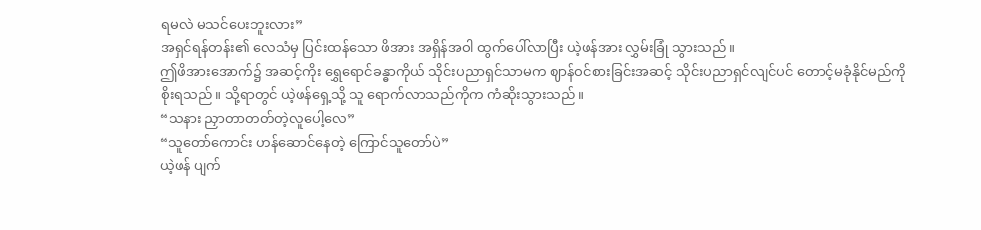ရမလဲ မသင်ပေးဘူးလား”
အရှင်ရန်တန်း၏ လေသံမှ ပြင်းထန်သော ဖိအား အရှိန်အဝါ ထွက်ပေါ်လာပြီး ယဲ့ဖန်အား လွှမ်းခြုံ သွားသည်။
ဤဖိအားအောက်၌ အဆင့်ကိုး ရွှေရောင်ခန္ဓာကိုယ် သိုင်းပညာရှင်သာမက ဈာန်ဝင်စားခြင်းအဆင့် သိုင်းပညာရှင်လျင်ပင် တောင့်မခုံနိုင်မည်ကို စိုးရသည်။ သို့ရာတွင် ယဲ့ဖန်ရှေ့သို့ သူ ရောက်လာသည်ကိုက ကံဆိုးသွားသည်။
“သနား ညှာတာတတ်တဲ့လူပေါ့လေ”
“သူတော်ကောင်း ဟန်ဆောင်နေတဲ့ ကြောင်သူတော်ပဲ”
ယဲ့ဖန် ပျက်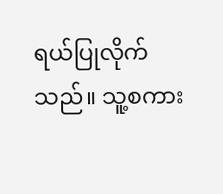ရယ်ပြုလိုက်သည်။ သူ့စကား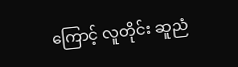ကြောင့် လူတိုင်း ဆူညံ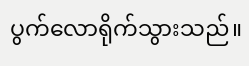ပွက်လောရိုက်သွားသည်။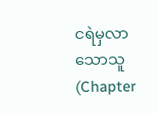ငရဲမှလာသောသူ (Chapter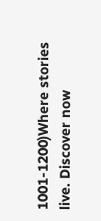1001-1200)Where stories live. Discover now